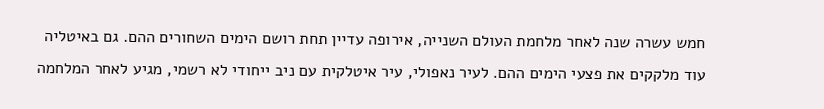חמש עשרה שנה לאחר מלחמת העולם השנייה, אירופה עדיין תחת רושם הימים השחורים ההם. גם באיטליה עוד מלקקים את פצעי הימים ההם. לעיר נאפולי, עיר איטלקית עם ניב ייחודי לא רשמי, מגיע לאחר המלחמה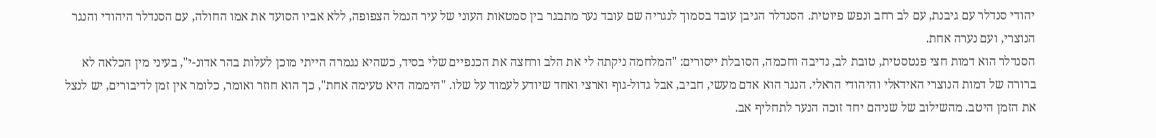יהודי סנדלר עם גיבנת, עם לב רחב ונפש פיוטית. הסנדלר הגיבן עובד בסמוך לנגריה שם עובד נער מתבגר בין סמטאות העוני של עיר הנמל הצפופה, ללא אביו הסועד את אמו החולה, עם הסנדלר היהודי והנגר הנוצרי, ועם נערה אחת.
הסנדלר הוא דמות חצי פנטסטית, טובת לב, נדיבה וחכמה, הסובלת ייסורים: "המלחמה ניקתה לי את הלב ורחצה את הכנפיים שלי בסיד, כשהיא נגמרה הייתי מוכן לעלות בהר אדונ-י", בעיני מין הכלאה לא ברורה של דמות הנוצרי האידאלי והיהודי הראלי. הנגר הוא אדם מעשי, חביב, אבל גדול-גוף וארצי ואחד שיודע לעמוד על שלו. "היממה היא טעימה אחת", כך הוא חוזר ואומר, כלומר אין זמן לדיבורים, יש לנצל את הזמן היטב. מהשילוב של שניהם יחד זוכה הנער לתחליף אב.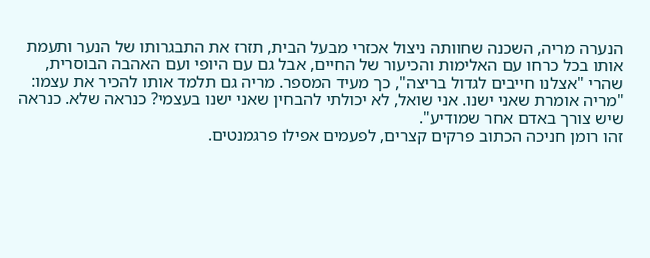הנערה מריה, השכנה שחוותה ניצול אכזרי מבעל הבית, תזרז את התבגרותו של הנער ותעמת אותו בכל כרחו עם האלימות והכיעור של החיים, אבל גם עם היופי ועם האהבה הבוסרית, שהרי "אצלנו חייבים לגדול בריצה", כך מעיד המספר. מריה גם תלמד אותו להכיר את עצמו: "מריה אומרת שאני ישנו. אני שואל, לא יכולתי להבחין שאני ישנו בעצמי? כנראה שלא. כנראה שיש צורך באדם אחר שמודיע".
זהו רומן חניכה הכתוב פרקים קצרים, לפעמים אפילו פרגמנטים.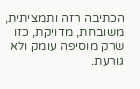הכתיבה רזה ותמציתית, משובחת, מדויקת, כזו שרק מוסיפה עומק ולא גורעת.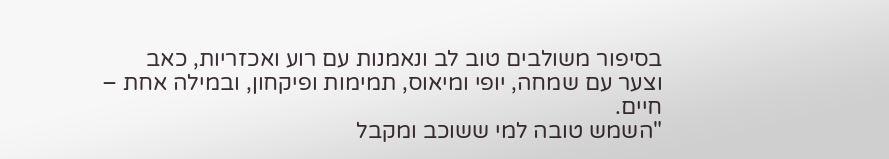בסיפור משולבים טוב לב ונאמנות עם רוע ואכזריות, כאב וצער עם שמחה, יופי ומיאוס, תמימות ופיקחון, ובמילה אחת – חיים.
"השמש טובה למי ששוכב ומקבל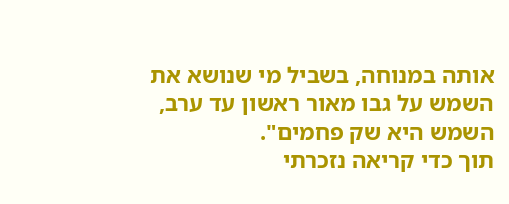אותה במנוחה, בשביל מי שנושא את השמש על גבו מאור ראשון עד ערב, השמש היא שק פחמים".
תוך כדי קריאה נזכרתי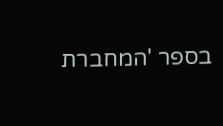בספר 'המחברת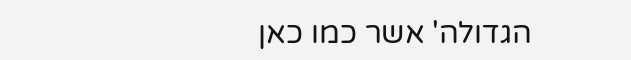הגדולה' אשר כמו כאן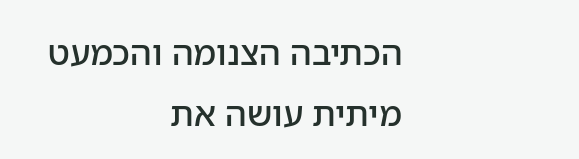הכתיבה הצנומה והכמעט מיתית עושה את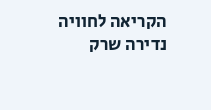הקריאה לחוויה נדירה שרק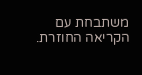משתבחת עם הקריאה החוזרת.